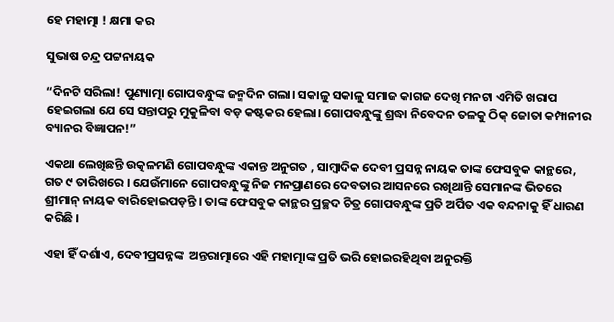ହେ ମହାତ୍ମା ! କ୍ଷମା କର

ସୁଭାଷ ଚନ୍ଦ୍ର ପଟ୍ଟନାୟକ

“ଦିନଟି ସରିଲା! ପୁଣ୍ୟାତ୍ମା ଗୋପବନ୍ଧୁଙ୍କ ଜନ୍ମଦିନ ଗଲା। ସକାଳୁ ସକାଳୁ ସମାଜ କାଗଜ ଦେଖି ମନଟା ଏମିତି ଖରାପ ହେଇଗଲା ଯେ ସେ ସନ୍ତାପରୁ ମୁକୁଳିବା ବଡ଼ କଷ୍ଟକର ହେଲା। ଗୋପବନ୍ଧୁଙ୍କୁ ଶ୍ରଦ୍ଧା ନିବେଦନ ତଳକୁ ଠିକ୍ ଜୋତା କମ୍ପାନୀର ବ୍ୟାନର ବିଜ୍ଞାପନ!”

ଏକଥା ଲେଖିଛନ୍ତି ଉତ୍କଳମଣି ଗୋପବନ୍ଧୁଙ୍କ ଏକାନ୍ତ ଅନୁଗତ , ସାମ୍ବାଦିକ ଦେବୀ ପ୍ରସନ୍ନ ନାୟକ ତାଙ୍କ ଫେସବୁକ କାନ୍ଥରେ, ଗତ ୯ ତାରିଖରେ । ଯେଉଁମାନେ ଗୋପବନ୍ଧୁଙ୍କୁ ନିଜ ମନପ୍ରାଣରେ ଦେବତାର ଆସନରେ ରଖିଥାନ୍ତି ସେମାନଙ୍କ ଭିତରେ ଶ୍ରୀମାନ୍ ନାୟକ ବାରିହୋଇପଡ଼ନ୍ତି । ତାଙ୍କ ଫେସବୁକ କାନ୍ଥର ପ୍ରଚ୍ଛଦ ଚିତ୍ର ଗୋପବନ୍ଧୁଙ୍କ ପ୍ରତି ଅର୍ପିତ ଏକ ବନ୍ଦନାକୁ ହିଁ ଧାରଣ କରିଛି ।

ଏହା ହିଁ ଦର୍ଶାଏ, ଦେବୀପ୍ରସନ୍ନଙ୍କ  ଅନ୍ତରାତ୍ମାରେ ଏହି ମହାତ୍ମାଙ୍କ ପ୍ରତି ଭରି ହୋଇରହିଥିବା ଅନୁରକ୍ତି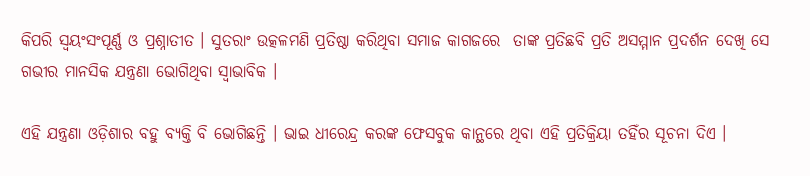କିପରି ସ୍ଵୟଂସଂପୂର୍ଣ୍ଣ ଓ ପ୍ରଶ୍ନାତୀତ । ସୁତରାଂ ଉତ୍କଳମଣି ପ୍ରତିଷ୍ଠା କରିଥିବା ସମାଜ କାଗଜରେ  ତାଙ୍କ ପ୍ରତିଛବି ପ୍ରତି ଅସମ୍ମାନ ପ୍ରଦର୍ଶନ ଦେଖି ସେ ଗଭୀର ମାନସିକ ଯନ୍ତ୍ରଣା ଭୋଗିଥିବା ସ୍ଵାଭାବିକ ।

ଏହି ଯନ୍ତ୍ରଣା ଓଡ଼ିଶାର ବହୁ ବ୍ୟକ୍ତି ବି ଭୋଗିଛନ୍ତି । ଭାଇ ଧୀରେନ୍ଦ୍ର କରଙ୍କ ଫେସବୁକ କାନ୍ଥରେ ଥିବା ଏହି ପ୍ରତିକ୍ରିୟା ତହିଁର ସୂଚନା ଦିଏ ।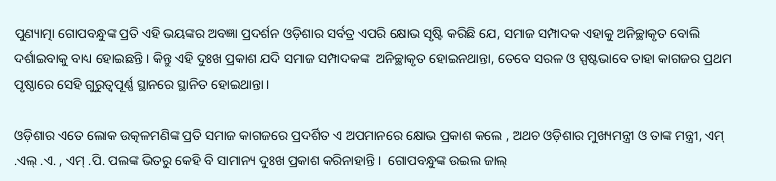ପୁଣ୍ୟାତ୍ମା ଗୋପବନ୍ଧୁଙ୍କ ପ୍ରତି ଏହି ଭୟଙ୍କର ଅବଜ୍ଞା ପ୍ରଦର୍ଶନ ଓଡ଼ିଶାର ସର୍ବତ୍ର ଏପରି କ୍ଷୋଭ ସୃଷ୍ଟି କରିଛି ଯେ, ସମାଜ ସମ୍ପାଦକ ଏହାକୁ ଅନିଚ୍ଛାକୃତ ବୋଲି ଦର୍ଶାଇବାକୁ ବାଧ୍ୟ ହୋଇଛନ୍ତି । କିନ୍ତୁ ଏହି ଦୁଃଖ ପ୍ରକାଶ ଯଦି ସମାଜ ସମ୍ପାଦକଙ୍କ  ଅନିଚ୍ଛାକୃତ ହୋଇନଥାନ୍ତା, ତେବେ ସରଳ ଓ ସ୍ପଷ୍ଟଭାବେ ତାହା କାଗଜର ପ୍ରଥମ ପୃଷ୍ଠାରେ ସେହି ଗୁରୁତ୍ଵପୂର୍ଣ୍ଣ ସ୍ଥାନରେ ସ୍ଥାନିତ ହୋଇଥାନ୍ତା ।

ଓଡ଼ିଶାର ଏତେ ଲୋକ ଉତ୍କଳମଣିଙ୍କ ପ୍ରତି ସମାଜ କାଗଜରେ ପ୍ରଦର୍ଶିତ ଏ ଅପମାନରେ କ୍ଷୋଭ ପ୍ରକାଶ କଲେ , ଅଥଚ ଓଡ଼ିଶାର ମୁଖ୍ୟମନ୍ତ୍ରୀ ଓ ତାଙ୍କ ମନ୍ତ୍ରୀ, ଏମ୍ .ଏଲ୍ .ଏ. , ଏମ୍ .ପି. ପଲଙ୍କ ଭିତରୁ କେହି ବି ସାମାନ୍ୟ ଦୁଃଖ ପ୍ରକାଶ କରିନାହାନ୍ତି ।  ଗୋପବନ୍ଧୁଙ୍କ ଉଇଲ ଜାଲ୍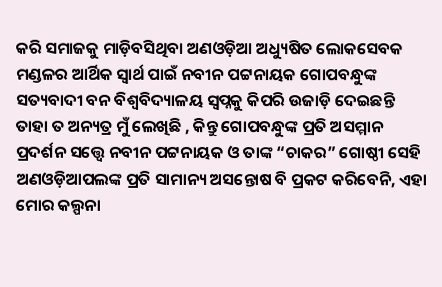କରି ସମାଜକୁ ମାଡ଼ିବସିଥିବା ଅଣଓଡ଼ିଆ ଅଧ୍ୟୁଷିତ ଲୋକସେବକ ମଣ୍ଡଳର ଆର୍ଥିକ ସ୍ଵାର୍ଥ ପାଇଁ ନବୀନ ପଟ୍ଟନାୟକ ଗୋପବନ୍ଧୁଙ୍କ ସତ୍ୟବାଦୀ ବନ ବିଶ୍ଵବିଦ୍ୟାଳୟ ସ୍ଵପ୍ନକୁ କିପରି ଉଜାଡ଼ି ଦେଇଛନ୍ତି ତାହା ତ ଅନ୍ୟତ୍ର ମୁଁ ଲେଖିଛି , କିନ୍ତୁ ଗୋପବନ୍ଧୁଙ୍କ ପ୍ରତି ଅସମ୍ମାନ ପ୍ରଦର୍ଶନ ସତ୍ତ୍ୱେ ନବୀନ ପଟ୍ଟନାୟକ ଓ ତାଙ୍କ “ଚାକର” ଗୋଷ୍ଠୀ ସେହି ଅଣଓଡ଼ିଆପଲଙ୍କ ପ୍ରତି ସାମାନ୍ୟ ଅସନ୍ତୋଷ ବି ପ୍ରକଟ କରିବେନି, ଏହା ମୋର କଲ୍ପନା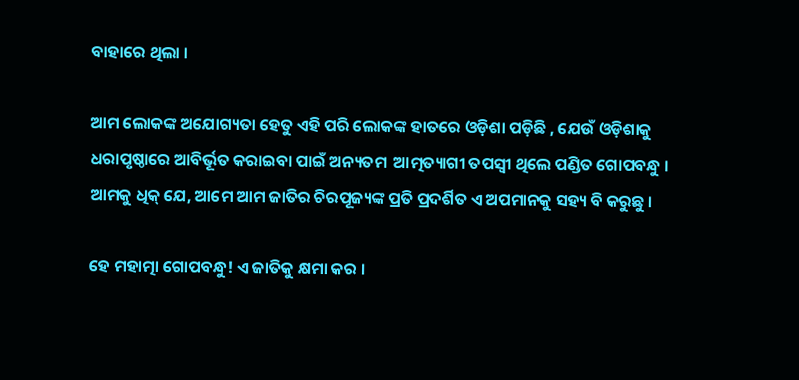ବାହାରେ ଥିଲା ।

ଆମ ଲୋକଙ୍କ ଅଯୋଗ୍ୟତା ହେତୁ ଏହି ପରି ଲୋକଙ୍କ ହାତରେ ଓଡ଼ିଶା ପଡ଼ିଛି , ଯେଉଁ ଓଡ଼ିଶାକୁ ଧରାପୃଷ୍ଠାରେ ଆବିର୍ଭୂତ କରାଇବା ପାଇଁ ଅନ୍ୟତମ  ଆତ୍ମତ୍ୟାଗୀ ତପସ୍ଵୀ ଥିଲେ ପଣ୍ଡିତ ଗୋପବନ୍ଧୁ । ଆମକୁ ଧିକ୍ ଯେ, ଆମେ ଆମ ଜାତିର ଚିରପୂଜ୍ୟଙ୍କ ପ୍ରତି ପ୍ରଦର୍ଶିତ ଏ ଅପମାନକୁ ସହ୍ୟ ବି କରୁଛୁ ।

ହେ ମହାତ୍ମା ଗୋପବନ୍ଧୁ! ଏ ଜାତିକୁ କ୍ଷମା କର ।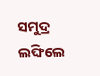ସମୁଦ୍ର ଲଙ୍ଘିଲେ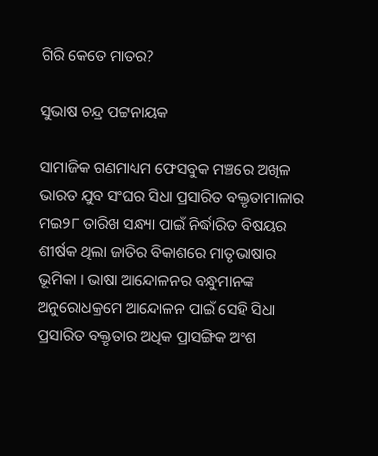ଗିରି କେତେ ମାତର?

ସୁଭାଷ ଚନ୍ଦ୍ର ପଟ୍ଟନାୟକ

ସାମାଜିକ ଗଣମାଧ୍ୟମ ଫେସବୁକ ମଞ୍ଚରେ ଅଖିଳ ଭାରତ ଯୁବ ସଂଘର ସିଧା ପ୍ରସାରିତ ବକ୍ତୃତାମାଳାର ମଇ୨୮ ତାରିଖ ସନ୍ଧ୍ୟା ପାଇଁ ନିର୍ଦ୍ଧାରିତ ବିଷୟର ଶୀର୍ଷକ ଥିଲା ଜାତିର ବିକାଶରେ ମାତୃଭାଷାର ଭୂମିକା । ଭାଷା ଆନ୍ଦୋଳନର ବନ୍ଧୁମାନଙ୍କ ଅନୁରୋଧକ୍ରମେ ଆନ୍ଦୋଳନ ପାଇଁ ସେହି ସିଧା ପ୍ରସାରିତ ବକ୍ତୃତାର ଅଧିକ ପ୍ରାସଙ୍ଗିକ ଅଂଶ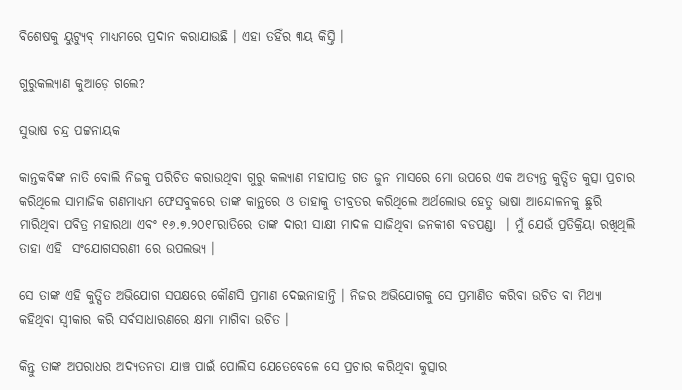ବିଶେଷକୁ ୟୁଟ୍ୟୁବ୍ ମାଧ୍ୟମରେ ପ୍ରଦାନ କରାଯାଉଛି । ଏହା ତହିଁର ୩ୟ କିସ୍ତି ।

ଗୁରୁକଲ୍ୟାଣ କୁଆଡ଼େ ଗଲେ?

ସୁଭାଷ ଚନ୍ଦ୍ର ପଟ୍ଟନାୟକ

କାନ୍ତକବିଙ୍କ ନାତି ବୋଲି ନିଜକୁ ପରିଚିତ କରାଉଥିବା ଗୁରୁ କଲ୍ୟାଣ ମହାପାତ୍ର ଗତ ଜୁନ ମାସରେ ମୋ ଉପରେ ଏକ ଅତ୍ୟନ୍ତ କୁତ୍ସିତ କୁତ୍ସା ପ୍ରଚାର କରିଥିଲେ ସାମାଜିକ ଗଣମାଧ୍ୟମ ଫେସବୁକରେ ତାଙ୍କ କାନ୍ଥରେ ଓ ତାହାକୁ ତୀବ୍ରତର କରିଥିଲେ ଅର୍ଥଲୋଭ ହେତୁ ଭାଷା ଆନ୍ଦୋଳନକୁ ଛୁରି ମାରିଥିବା ପବିତ୍ର ମହାରଥା ଏବଂ ୧୬.୭.୨୦୧୮ରାତିରେ ତାଙ୍କ ଦାରୀ ସାକ୍ଷୀ ମାଦଳ ସାଜିଥିବା ଜନକୀଶ ବଡପଣ୍ଡା  । ମୁଁ ଯେଉଁ ପ୍ରତିକ୍ରିୟା ରଖିଥିଲି ତାହା ଏହି  ସଂଯୋଗସରଣୀ ରେ ଉପଲଭ୍ୟ ।

ସେ ତାଙ୍କ ଏହି କୁତ୍ସିତ ଅଭିଯୋଗ ସପକ୍ଷରେ କୌଣସି ପ୍ରମାଣ ଦେଇନାହାନ୍ତି । ନିଜର ଅଭିଯୋଗକୁ ସେ ପ୍ରମାଣିତ କରିବା ଉଚିତ ବା ମିଥ୍ୟା କହିଥିବା ସ୍ଵୀକାର କରି ସର୍ବସାଧାରଣରେ କ୍ଷମା ମାଗିବା ଉଚିତ ।

କିନ୍ତୁ ତାଙ୍କ ଅପରାଧର ଅଦ୍ୟତନତା ଯାଞ୍ଚ ପାଇଁ ପୋଲିସ ଯେତେବେଳେ ସେ ପ୍ରଚାର କରିଥିବା କୁତ୍ସାର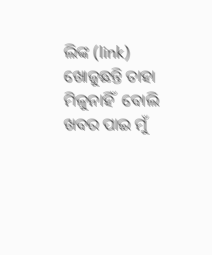ଲିଙ୍କ (link) ଖୋଜୁଛନ୍ତି ତାହା ମିଳୁନାହିଁ  ବୋଲି ଖବର ପାଇ ମୁଁ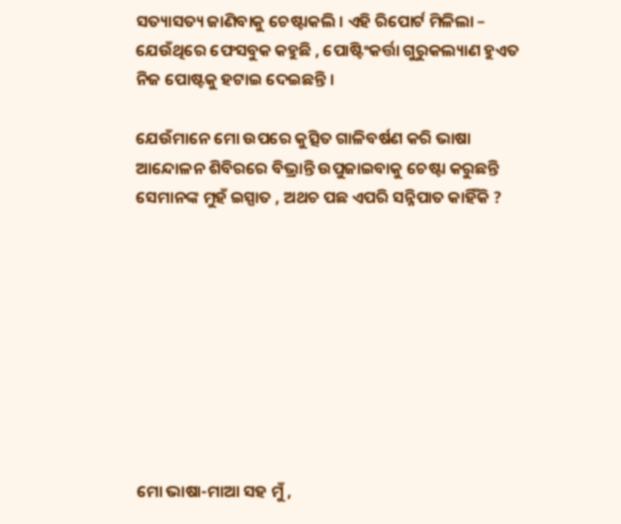ସତ୍ୟାସତ୍ୟ ଜାଣିବାକୁ ଚେଷ୍ଟାକଲି । ଏହି ରିପୋର୍ଟ ମିଳିଲା – ଯେଉଁଥିରେ ଫେସବୁକ କହୁଛି , ପୋଷ୍ଟିଂକର୍ତ୍ତା ଗୁରୁକଲ୍ୟାଣ ହୁଏତ ନିଜ ପୋଷ୍ଟକୁ ହଟାଇ ଦେଇଛନ୍ତି ।

ଯେଉଁମାନେ ମୋ ଉପରେ କୁତ୍ସିତ ଗାଳିବର୍ଷଣ କରି ଭାଷା ଆନ୍ଦୋଳନ ଶିବିରରେ ବିଭ୍ରାନ୍ତି ଉପୁଜାଇବାକୁ ଚେଷ୍ଟା କରୁଛନ୍ତି ସେମାନଙ୍କ ମୁହଁ ଇସ୍ପାତ , ଅଥଚ ପଛ ଏପରି ସନ୍ନିପାତ କାହିଁକି ?









ମୋ ଭାଷା-ମାଆ ସହ ମୁଁ ,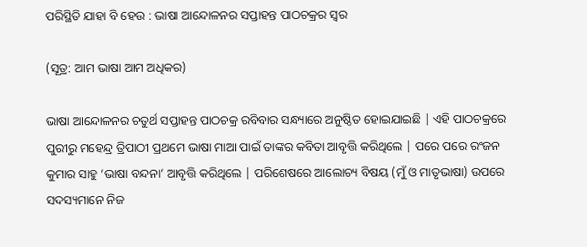ପରିସ୍ଥିତି ଯାହା ବି ହେଉ : ଭାଷା ଆନ୍ଦୋଳନର ସପ୍ତାହନ୍ତ ପାଠଚକ୍ରର ସ୍ଵର

(ସୂତ୍ର: ଆମ ଭାଷା ଆମ ଅଧିକର)

ଭାଷା ଆନ୍ଦୋଳନର ଚତୁର୍ଥ ସପ୍ତାହନ୍ତ ପାଠଚକ୍ର ରବିବାର ସନ୍ଧ୍ୟାରେ ଅନୁଷ୍ଠିତ ହୋଇଯାଇଛି | ଏହି ପାଠଚକ୍ରରେ ପୁରୀରୁ ମହେନ୍ଦ୍ର ତ୍ରିପାଠୀ ପ୍ରଥମେ ଭାଷା ମାଆ ପାଇଁ ତାଙ୍କର କବିତା ଆବୃତ୍ତି କରିଥିଲେ | ପରେ ପରେ ରଂଜନ କୁମାର ସାହୁ ‘ଭାଷା ବନ୍ଦନା’ ଆବୃତ୍ତି କରିଥିଲେ | ପରିଶେଷରେ ଆଲୋଚ୍ୟ ବିଷୟ (ମୁଁ ଓ ମାତୃଭାଷା) ଉପରେ ସଦସ୍ୟମାନେ ନିଜ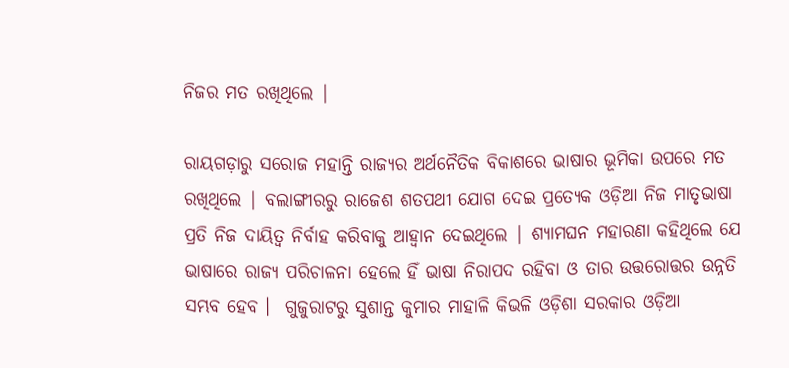ନିଜର ମତ ରଖିଥିଲେ |

ରାୟଗଡ଼ାରୁ ସରୋଜ ମହାନ୍ତି ରାଜ୍ୟର ଅର୍ଥନୈତିକ ବିକାଶରେ ଭାଷାର ଭୂମିକା ଉପରେ ମତ ରଖିଥିଲେ | ବଲାଙ୍ଗୀରରୁ ରାଜେଶ ଶତପଥୀ ଯୋଗ ଦେଇ ପ୍ରତ୍ୟେକ ଓଡ଼ିଆ ନିଜ ମାତୃଭାଷା ପ୍ରତି ନିଜ ଦାୟିତ୍ୱ ନିର୍ବାହ କରିବାକୁ ଆହ୍ୱାନ ଦେଇଥିଲେ | ଶ୍ୟାମଘନ ମହାରଣା କହିଥିଲେ ଯେ ଭାଷାରେ ରାଜ୍ୟ ପରିଚାଳନା ହେଲେ ହିଁ ଭାଷା ନିରାପଦ ରହିବା ଓ ତାର ଉତ୍ତରୋତ୍ତର ଉନ୍ନତି ସମ୍ଭବ ହେବ ।  ଗୁଜୁରାଟରୁ ସୁଶାନ୍ତ କୁମାର ମାହାଳି କିଭଳି ଓଡ଼ିଶା ସରକାର ଓଡ଼ିଆ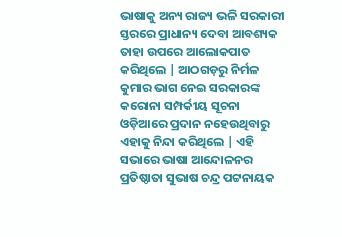ଭାଷାକୁ ଅନ୍ୟ ରାଜ୍ୟ ଭଳି ସରକାରୀ ସ୍ତରରେ ପ୍ରାଧାନ୍ୟ ଦେବା ଆବଶ୍ୟକ ତାହା ଉପରେ ଆଲୋକପାତ କରିଥିଲେ | ଆଠଗଡ଼ରୁ ନିର୍ମଳ କୁମାର ଭାଗ ନେଇ ସରକାରଙ୍କ କରୋନା ସମ୍ପର୍କୀୟ ସୂଚନା ଓଡ଼ିଆରେ ପ୍ରଦାନ ନହେଉଥିବାରୁ ଏହାକୁ ନିନ୍ଦା କରିଥିଲେ | ଏହି ସଭାରେ ଭାଷା ଆନ୍ଦୋଳନର ପ୍ରତିଷ୍ଠାତା ସୁଭାଷ ଚନ୍ଦ୍ର ପଟ୍ଟନାୟକ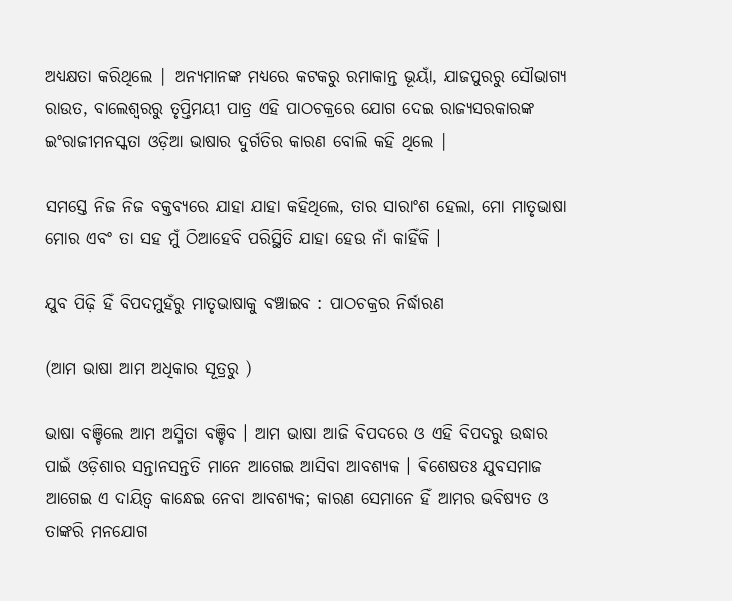ଅଧ୍ୟକ୍ଷତା କରିଥିଲେ | ଅନ୍ୟମାନଙ୍କ ମଧ୍ୟରେ କଟକରୁ ରମାକାନ୍ତ ଭୂୟାଁ, ଯାଜପୁରରୁ ସୌଭାଗ୍ୟ ରାଉତ, ବାଲେଶ୍ୱରରୁ ତୃପ୍ତିମୟୀ ପାତ୍ର ଏହି ପାଠଚକ୍ରରେ ଯୋଗ ଦେଇ ରାଜ୍ୟସରକାରଙ୍କ ଇଂରାଜୀମନସ୍କତା ଓଡ଼ିଆ ଭାଷାର ଦୁର୍ଗତିର କାରଣ ବୋଲି କହି ଥିଲେ |

ସମସ୍ତେ ନିଜ ନିଜ ବକ୍ତବ୍ୟରେ ଯାହା ଯାହା କହିଥିଲେ, ତାର ସାରାଂଶ ହେଲା, ମୋ ମାତୃଭାଷା ମୋର ଏବଂ ତା ସହ ମୁଁ ଠିଆହେବି ପରିସ୍ଥିତି ଯାହା ହେଉ ନାଁ କାହିଁକି ।

ଯୁବ ପିଢ଼ି ହିଁ ବିପଦମୁହଁରୁ ମାତୃଭାଷାକୁ ବଞ୍ଚାଇବ : ପାଠଚକ୍ରର ନିର୍ଦ୍ଧାରଣ

(ଆମ ଭାଷା ଆମ ଅଧିକାର ସୂତ୍ରରୁ )

ଭାଷା ବଞ୍ଚିଲେ ଆମ ଅସ୍ମିତା ବଞ୍ଚିବ । ଆମ ଭାଷା ଆଜି ବିପଦରେ ଓ ଏହି ବିପଦରୁ ଉଦ୍ଧାର ପାଇଁ ଓଡ଼ିଶାର ସନ୍ତାନସନ୍ତତି ମାନେ ଆଗେଇ ଆସିବା ଆବଶ୍ୟକ । ଵିଶେଷତଃ ଯୁବସମାଜ ଆଗେଇ ଏ ଦାୟିତ୍ବ କାନ୍ଧେଇ ନେବା ଆବଶ୍ୟକ; କାରଣ ସେମାନେ ହିଁ ଆମର ଭବିଷ୍ୟତ ଓ ତାଙ୍କରି ମନଯୋଗ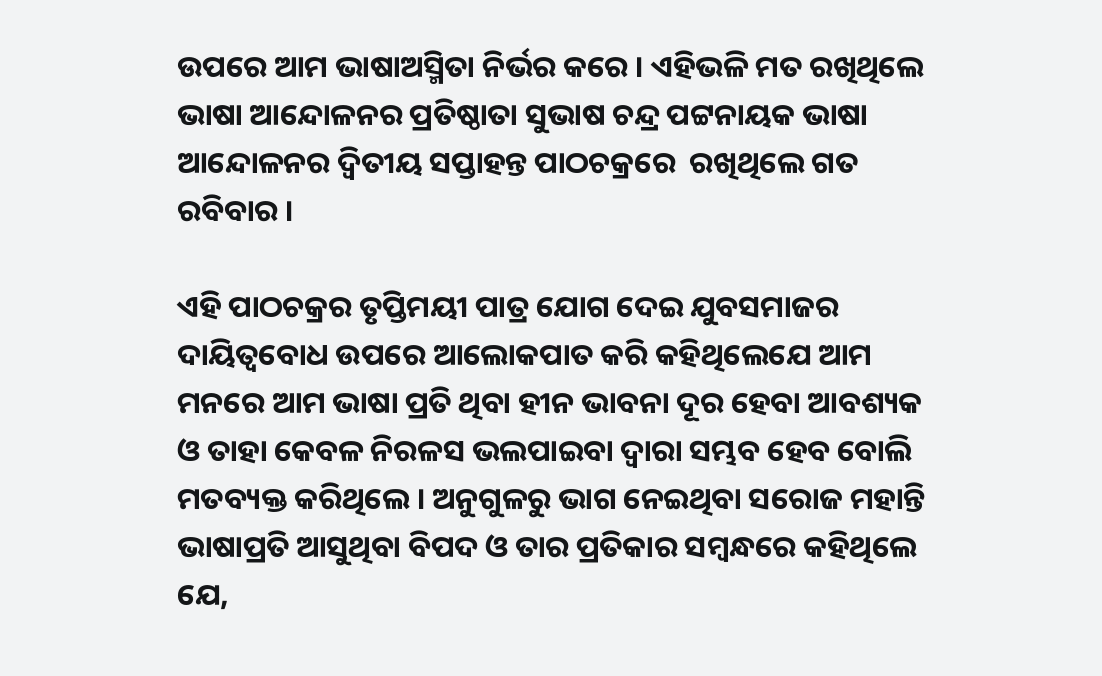ଉପରେ ଆମ ଭାଷାଅସ୍ମିତା ନିର୍ଭର କରେ । ଏହିଭଳି ମତ ରଖିଥିଲେ ଭାଷା ଆନ୍ଦୋଳନର ପ୍ରତିଷ୍ଠାତା ସୁଭାଷ ଚନ୍ଦ୍ର ପଟ୍ଟନାୟକ ଭାଷା ଆନ୍ଦୋଳନର ଦ୍ଵିତୀୟ ସପ୍ତାହନ୍ତ ପାଠଚକ୍ରରେ  ରଖିଥିଲେ ଗତ ରବିବାର ।

ଏହି ପାଠଚକ୍ରର ତୃପ୍ତିମୟୀ ପାତ୍ର ଯୋଗ ଦେଇ ଯୁବସମାଜର ଦାୟିତ୍ୱବୋଧ ଉପରେ ଆଲୋକପାତ କରି କହିଥିଲେଯେ ଆମ ମନରେ ଆମ ଭାଷା ପ୍ରତି ଥିବା ହୀନ ଭାବନା ଦୂର ହେବା ଆବଶ୍ୟକ ଓ ତାହା କେବଳ ନିରଳସ ଭଲପାଇବା ଦ୍ୱାରା ସମ୍ଭବ ହେବ ବୋଲି ମତବ୍ୟକ୍ତ କରିଥିଲେ । ଅନୁଗୁଳରୁ ଭାଗ ନେଇଥିବା ସରୋଜ ମହାନ୍ତି ଭାଷାପ୍ରତି ଆସୁଥିବା ବିପଦ ଓ ତାର ପ୍ରତିକାର ସମ୍ବନ୍ଧରେ କହିଥିଲେ ଯେ,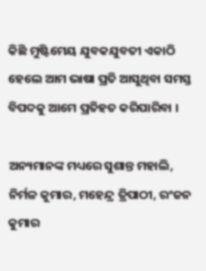କିଛି ମୁଷ୍ଟିମେୟ ଯୁବକଯୁବତୀ ଏକାଠି ହେଲେ ଆମ ଭାଷା ପ୍ରତି ଆସୁଥିବା ସମସ୍ତ ବିପଦକୁ ଆମେ ପ୍ରତିହତ କରିପାରିବା ।

ଅନ୍ୟମାନଙ୍କ ମଧ୍ୟରେ ସୁଶାନ୍ତ ମହାଲି, ନିର୍ମଳ କୁମାର, ମହେନ୍ଦ୍ର ତ୍ରିପାଠୀ, ରଂଜନ କୁମାର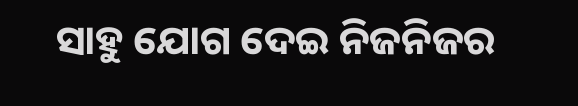ସାହୁ ଯୋଗ ଦେଇ ନିଜନିଜର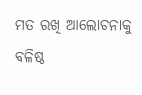ମତ ରଖି ଆଲୋଚନାକୁ ବଳିଷ୍ଠ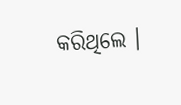କରିଥିଲେ ।